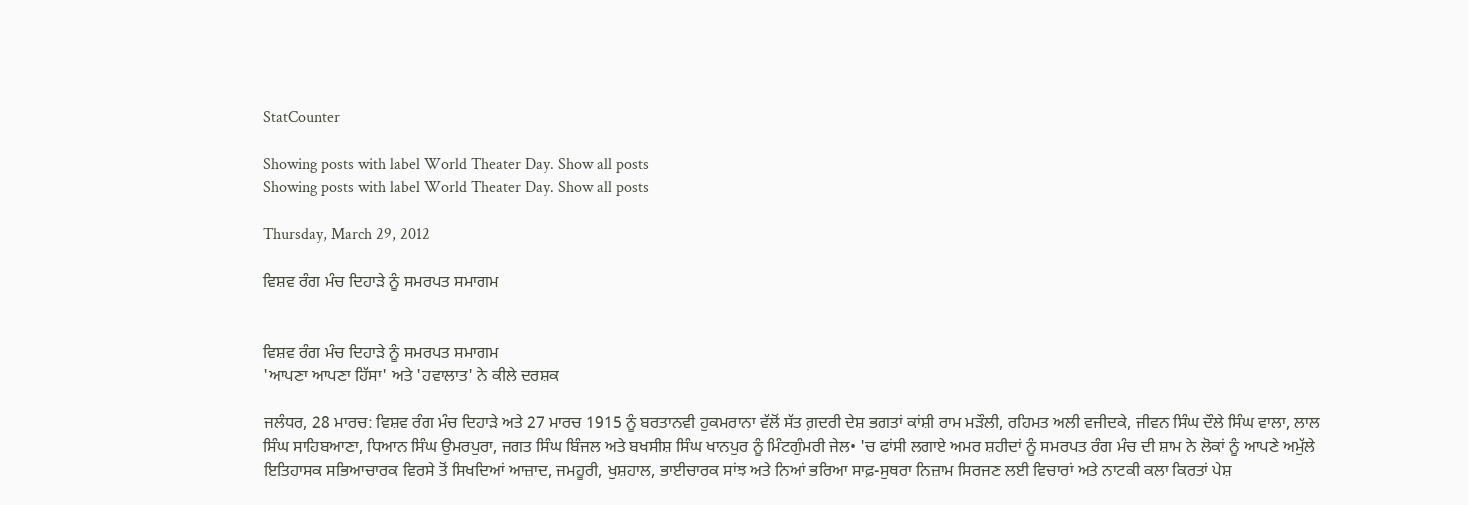StatCounter

Showing posts with label World Theater Day. Show all posts
Showing posts with label World Theater Day. Show all posts

Thursday, March 29, 2012

ਵਿਸ਼ਵ ਰੰਗ ਮੰਚ ਦਿਹਾੜੇ ਨੂੰ ਸਮਰਪਤ ਸਮਾਗਮ


ਵਿਸ਼ਵ ਰੰਗ ਮੰਚ ਦਿਹਾੜੇ ਨੂੰ ਸਮਰਪਤ ਸਮਾਗਮ
'ਆਪਣਾ ਆਪਣਾ ਹਿੱਸਾ' ਅਤੇ 'ਹਵਾਲਾਤ' ਨੇ ਕੀਲੇ ਦਰਸ਼ਕ

ਜਲੰਧਰ, 28 ਮਾਰਚ: ਵਿਸ਼ਵ ਰੰਗ ਮੰਚ ਦਿਹਾੜੇ ਅਤੇ 27 ਮਾਰਚ 1915 ਨੂੰ ਬਰਤਾਨਵੀ ਹੁਕਮਰਾਨਾ ਵੱਲੋਂ ਸੱਤ ਗ਼ਦਰੀ ਦੇਸ਼ ਭਗਤਾਂ ਕਾਂਸ਼ੀ ਰਾਮ ਮੜੌਲੀ, ਰਹਿਮਤ ਅਲੀ ਵਜੀਦਕੇ, ਜੀਵਨ ਸਿੰਘ ਦੌਲੇ ਸਿੰਘ ਵਾਲਾ, ਲਾਲ ਸਿੰਘ ਸਾਹਿਬਆਣਾ, ਧਿਆਨ ਸਿੰਘ ਉਮਰਪੁਰਾ, ਜਗਤ ਸਿੰਘ ਬਿੰਜਲ ਅਤੇ ਬਖਸੀਸ਼ ਸਿੰਘ ਖਾਨਪੁਰ ਨੂੰ ਮਿੰਟਗੁੰਮਰੀ ਜੇਲ• 'ਚ ਫਾਂਸੀ ਲਗਾਏ ਅਮਰ ਸ਼ਹੀਦਾਂ ਨੂੰ ਸਮਰਪਤ ਰੰਗ ਮੰਚ ਦੀ ਸ਼ਾਮ ਨੇ ਲੋਕਾਂ ਨੂੰ ਆਪਣੇ ਅਮੁੱਲੇ ਇਤਿਹਾਸਕ ਸਭਿਆਚਾਰਕ ਵਿਰਸੇ ਤੋਂ ਸਿਖਦਿਆਂ ਆਜ਼ਾਦ, ਜਮਹੂਰੀ, ਖੁਸ਼ਹਾਲ, ਭਾਈਚਾਰਕ ਸਾਂਝ ਅਤੇ ਨਿਆਂ ਭਰਿਆ ਸਾਫ਼-ਸੁਥਰਾ ਨਿਜ਼ਾਮ ਸਿਰਜਣ ਲਈ ਵਿਚਾਰਾਂ ਅਤੇ ਨਾਟਕੀ ਕਲਾ ਕਿਰਤਾਂ ਪੇਸ਼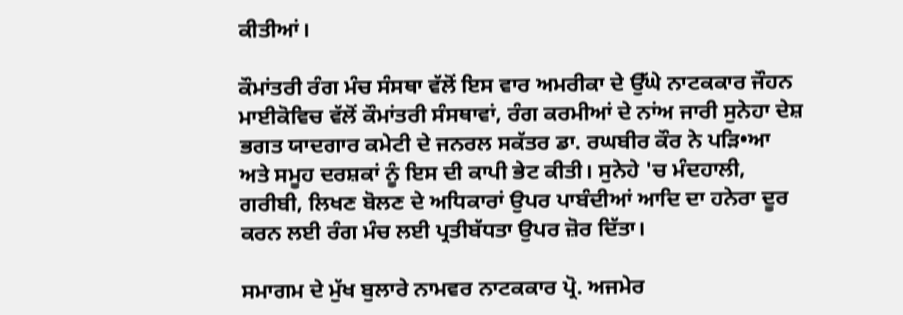ਕੀਤੀਆਂ।

ਕੌਮਾਂਤਰੀ ਰੰਗ ਮੰਚ ਸੰਸਥਾ ਵੱਲੋਂ ਇਸ ਵਾਰ ਅਮਰੀਕਾ ਦੇ ਉੱਘੇ ਨਾਟਕਕਾਰ ਜੌਹਨ ਮਾਈਕੋਵਿਚ ਵੱਲੋਂ ਕੌਮਾਂਤਰੀ ਸੰਸਥਾਵਾਂ, ਰੰਗ ਕਰਮੀਆਂ ਦੇ ਨਾਂਅ ਜਾਰੀ ਸੁਨੇਹਾ ਦੇਸ਼ ਭਗਤ ਯਾਦਗਾਰ ਕਮੇਟੀ ਦੇ ਜਨਰਲ ਸਕੱਤਰ ਡਾ. ਰਘਬੀਰ ਕੌਰ ਨੇ ਪੜਿ•ਆ ਅਤੇ ਸਮੂਹ ਦਰਸ਼ਕਾਂ ਨੂੰ ਇਸ ਦੀ ਕਾਪੀ ਭੇਟ ਕੀਤੀ। ਸੁਨੇਹੇ 'ਚ ਮੰਦਹਾਲੀ, ਗਰੀਬੀ, ਲਿਖਣ ਬੋਲਣ ਦੇ ਅਧਿਕਾਰਾਂ ਉਪਰ ਪਾਬੰਦੀਆਂ ਆਦਿ ਦਾ ਹਨੇਰਾ ਦੂਰ ਕਰਨ ਲਈ ਰੰਗ ਮੰਚ ਲਈ ਪ੍ਰਤੀਬੱਧਤਾ ਉਪਰ ਜ਼ੋਰ ਦਿੱਤਾ।

ਸਮਾਗਮ ਦੇ ਮੁੱਖ ਬੁਲਾਰੇ ਨਾਮਵਰ ਨਾਟਕਕਾਰ ਪ੍ਰੋ. ਅਜਮੇਰ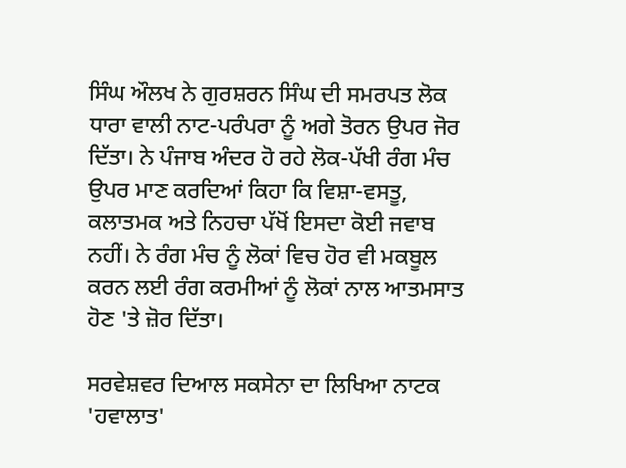ਸਿੰਘ ਔਲਖ ਨੇ ਗੁਰਸ਼ਰਨ ਸਿੰਘ ਦੀ ਸਮਰਪਤ ਲੋਕ ਧਾਰਾ ਵਾਲੀ ਨਾਟ-ਪਰੰਪਰਾ ਨੂੰ ਅਗੇ ਤੋਰਨ ਉਪਰ ਜੋਰ ਦਿੱਤਾ। ਨੇ ਪੰਜਾਬ ਅੰਦਰ ਹੋ ਰਹੇ ਲੋਕ-ਪੱਖੀ ਰੰਗ ਮੰਚ ਉਪਰ ਮਾਣ ਕਰਦਿਆਂ ਕਿਹਾ ਕਿ ਵਿਸ਼ਾ-ਵਸਤੂ, ਕਲਾਤਮਕ ਅਤੇ ਨਿਹਚਾ ਪੱਖੋਂ ਇਸਦਾ ਕੋਈ ਜਵਾਬ ਨਹੀਂ। ਨੇ ਰੰਗ ਮੰਚ ਨੂੰ ਲੋਕਾਂ ਵਿਚ ਹੋਰ ਵੀ ਮਕਬੂਲ ਕਰਨ ਲਈ ਰੰਗ ਕਰਮੀਆਂ ਨੂੰ ਲੋਕਾਂ ਨਾਲ ਆਤਮਸਾਤ ਹੋਣ 'ਤੇ ਜ਼ੋਰ ਦਿੱਤਾ।

ਸਰਵੇਸ਼ਵਰ ਦਿਆਲ ਸਕਸੇਨਾ ਦਾ ਲਿਖਿਆ ਨਾਟਕ 'ਹਵਾਲਾਤ'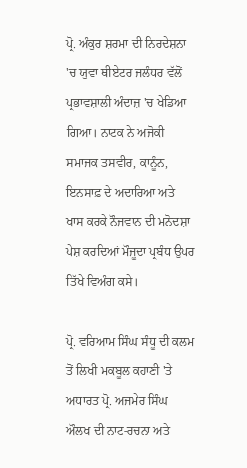ਪ੍ਰੋ. ਅੰਕੁਰ ਸ਼ਰਮਾ ਦੀ ਨਿਰਦੇਸ਼ਨਾ 'ਚ ਯੁਵਾ ਥੀਏਟਰ ਜਲੰਧਰ ਵੱਲੋਂ ਪ੍ਰਭਾਵਸ਼ਾਲੀ ਅੰਦਾਜ਼ 'ਚ ਖੇਡਿਆ ਗਿਆ। ਨਾਟਕ ਨੇ ਅਜੋਕੀ ਸਮਾਜਕ ਤਸਵੀਰ, ਕਾਨੂੰਨ, ਇਨਸਾਫ਼ ਦੇ ਅਦਾਰਿਆ ਅਤੇ ਖਾਸ ਕਰਕੇ ਨੌਜਵਾਨ ਦੀ ਮਨੋਦਸ਼ਾ ਪੇਸ਼ ਕਰਦਿਆਂ ਮੌਜੂਦਾ ਪ੍ਰਬੰਧ ਉਪਰ ਤਿੱਖੇ ਵਿਅੰਗ ਕਸੇ।

ਪ੍ਰੋ. ਵਰਿਆਮ ਸਿੰਘ ਸੰਧੂ ਦੀ ਕਲਮ ਤੋਂ ਲਿਖੀ ਮਕਬੂਲ ਕਹਾਣੀ 'ਤੇ ਅਧਾਰਤ ਪ੍ਰੋ. ਅਜਮੇਰ ਸਿੰਘ ਔਲਖ ਦੀ ਨਾਟ-ਰਚਨਾ ਅਤੇ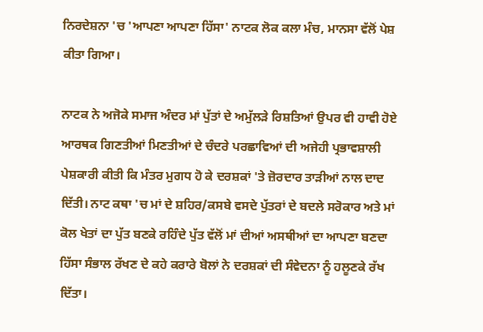ਨਿਰਦੇਸ਼ਨਾ 'ਚ 'ਆਪਣਾ ਆਪਣਾ ਹਿੱਸਾ' ਨਾਟਕ ਲੋਕ ਕਲਾ ਮੰਚ, ਮਾਨਸਾ ਵੱਲੋਂ ਪੇਸ਼ ਕੀਤਾ ਗਿਆ।

ਨਾਟਕ ਨੇ ਅਜੋਕੇ ਸਮਾਜ ਅੰਦਰ ਮਾਂ ਪੁੱਤਾਂ ਦੇ ਅਮੁੱਲੜੇ ਰਿਸ਼ਤਿਆਂ ਉਪਰ ਵੀ ਹਾਵੀ ਹੋਏ ਆਰਥਕ ਗਿਣਤੀਆਂ ਮਿਣਤੀਆਂ ਦੇ ਚੰਦਰੇ ਪਰਛਾਵਿਆਂ ਦੀ ਅਜੇਹੀ ਪ੍ਰਭਾਵਸ਼ਾਲੀ ਪੇਸ਼ਕਾਰੀ ਕੀਤੀ ਕਿ ਮੰਤਰ ਮੁਗਧ ਹੋ ਕੇ ਦਰਸ਼ਕਾਂ 'ਤੇ ਜ਼ੋਰਦਾਰ ਤਾੜੀਆਂ ਨਾਲ ਦਾਦ ਦਿੱਤੀ। ਨਾਟ ਕਥਾ 'ਚ ਮਾਂ ਦੇ ਸ਼ਹਿਰ/ਕਸਬੇ ਵਸਦੇ ਪੁੱਤਰਾਂ ਦੇ ਬਦਲੇ ਸਰੋਕਾਰ ਅਤੇ ਮਾਂ ਕੋਲ ਖੇਤਾਂ ਦਾ ਪੁੱਤ ਬਣਕੇ ਰਹਿੰਦੇ ਪੁੱਤ ਵੱਲੋਂ ਮਾਂ ਦੀਆਂ ਅਸਥੀਆਂ ਦਾ ਆਪਣਾ ਬਣਦਾ ਹਿੱਸਾ ਸੰਭਾਲ ਰੱਖਣ ਦੇ ਕਹੇ ਕਰਾਰੇ ਬੋਲਾਂ ਨੇ ਦਰਸ਼ਕਾਂ ਦੀ ਸੰਵੇਦਨਾ ਨੂੰ ਹਲੂਣਕੇ ਰੱਖ ਦਿੱਤਾ।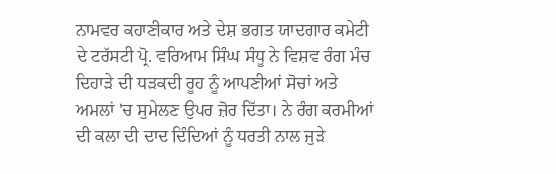ਨਾਮਵਰ ਕਹਾਣੀਕਾਰ ਅਤੇ ਦੇਸ਼ ਭਗਤ ਯਾਦਗਾਰ ਕਮੇਟੀ ਦੇ ਟਰੱਸਟੀ ਪ੍ਰੋ. ਵਰਿਆਮ ਸਿੰਘ ਸੰਧੂ ਨੇ ਵਿਸ਼ਵ ਰੰਗ ਮੰਚ ਦਿਹਾੜੇ ਦੀ ਧੜਕਦੀ ਰੂਹ ਨੂੰ ਆਪਣੀਆਂ ਸੋਚਾਂ ਅਤੇ ਅਮਲਾਂ 'ਚ ਸੁਮੇਲਣ ਉਪਰ ਜ਼ੋਰ ਦਿੱਤਾ। ਨੇ ਰੰਗ ਕਰਮੀਆਂ ਦੀ ਕਲਾ ਦੀ ਦਾਦ ਦਿੰਦਿਆਂ ਨੂੰ ਧਰਤੀ ਨਾਲ ਜੁੜੇ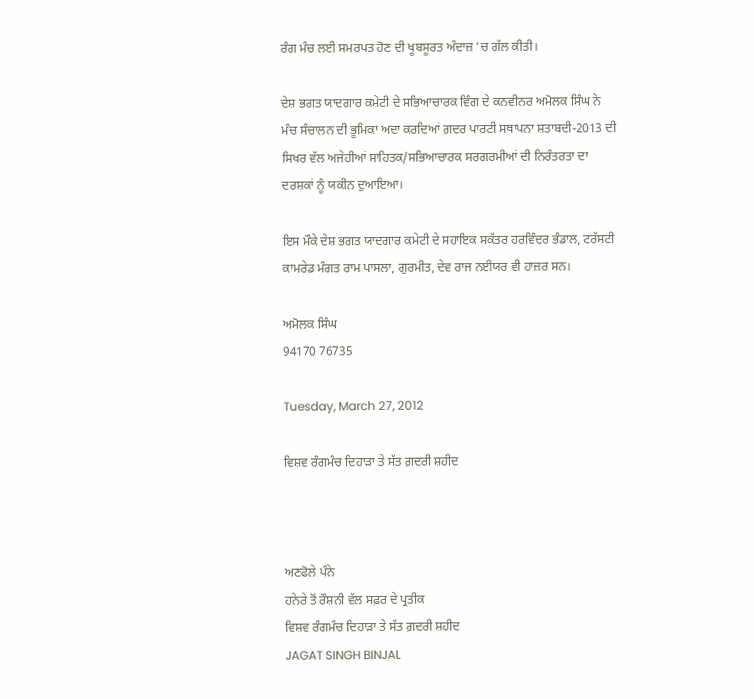ਰੰਗ ਮੰਚ ਲਈ ਸਮਰਪਤ ਹੋਣ ਦੀ ਖੂਬਸੂਰਤ ਅੰਦਾਜ਼ 'ਚ ਗੱਲ ਕੀਤੀ।

ਦੇਸ਼ ਭਗਤ ਯਾਦਗਾਰ ਕਮੇਟੀ ਦੇ ਸਭਿਆਚਾਰਕ ਵਿੰਗ ਦੇ ਕਨਵੀਨਰ ਅਮੋਲਕ ਸਿੰਘ ਨੇ ਮੰਚ ਸੰਚਾਲਨ ਦੀ ਭੂਮਿਕਾ ਅਦਾ ਕਰਦਿਆਂ ਗ਼ਦਰ ਪਾਰਟੀ ਸਥਾਪਨਾ ਸ਼ਤਾਬਦੀ-2013 ਦੀ ਸਿਖਰ ਵੱਲ ਅਜੇਹੀਆਂ ਸਾਹਿਤਕ/ਸਭਿਆਚਾਰਕ ਸਰਗਰਮੀਆਂ ਦੀ ਨਿਰੰਤਰਤਾ ਦਾ ਦਰਸ਼ਕਾਂ ਨੂੰ ਯਕੀਨ ਦੁਆਇਆ।

ਇਸ ਮੌਕੇ ਦੇਸ਼ ਭਗਤ ਯਾਦਗਾਰ ਕਮੇਟੀ ਦੇ ਸਹਾਇਕ ਸਕੱਤਰ ਹਰਵਿੰਦਰ ਭੰਡਾਲ, ਟਰੱਸਟੀ ਕਾਮਰੇਡ ਮੰਗਤ ਰਾਮ ਪਾਸਲਾ, ਗੁਰਮੀਤ, ਦੇਵ ਰਾਜ ਨਈਯਰ ਵੀ ਹਾਜ਼ਰ ਸਨ।

ਅਮੋਲਕ ਸਿੰਘ
94170 76735

Tuesday, March 27, 2012

ਵਿਸ਼ਵ ਰੰਗਮੰਚ ਦਿਹਾੜਾ ਤੇ ਸੱਤ ਗ਼ਦਰੀ ਸ਼ਹੀਦ



ਅਣਫੋਲੇ ਪੰਨੇ
ਹਨੇਰੇ ਤੋਂ ਰੌਸ਼ਨੀ ਵੱਲ ਸਫ਼ਰ ਦੇ ਪ੍ਰਤੀਕ
ਵਿਸ਼ਵ ਰੰਗਮੰਚ ਦਿਹਾੜਾ ਤੇ ਸੱਤ ਗ਼ਦਰੀ ਸ਼ਹੀਦ
JAGAT SINGH BINJAL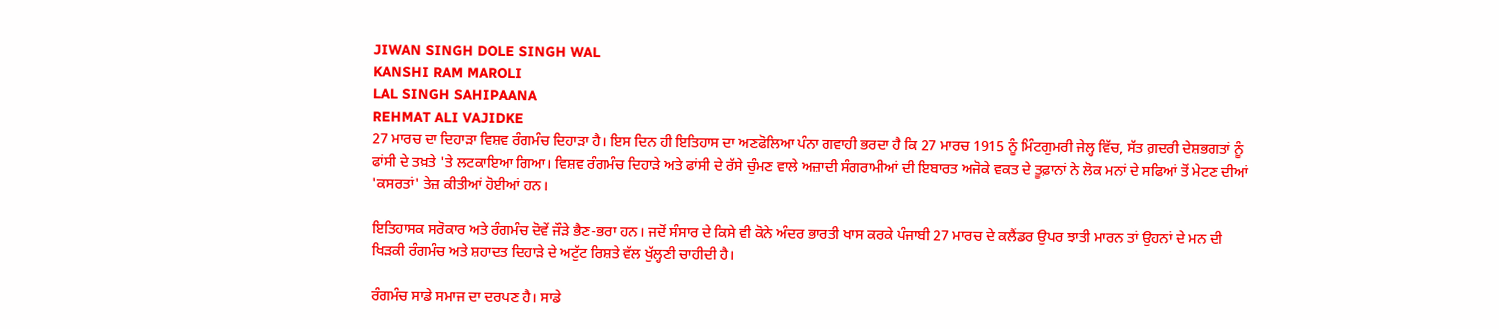JIWAN SINGH DOLE SINGH WAL
KANSHI RAM MAROLI
LAL SINGH SAHIPAANA
REHMAT ALI VAJIDKE
27 ਮਾਰਚ ਦਾ ਦਿਹਾੜਾ ਵਿਸ਼ਵ ਰੰਗਮੰਚ ਦਿਹਾੜਾ ਹੈ। ਇਸ ਦਿਨ ਹੀ ਇਤਿਹਾਸ ਦਾ ਅਣਫੋਲਿਆ ਪੰਨਾ ਗਵਾਹੀ ਭਰਦਾ ਹੈ ਕਿ 27 ਮਾਰਚ 1915 ਨੂੰ ਮਿੰਟਗੁਮਰੀ ਜੇਲ੍ਹ ਵਿੱਚ, ਸੱਤ ਗ਼ਦਰੀ ਦੇਸ਼ਭਗਤਾਂ ਨੂੰ ਫਾਂਸੀ ਦੇ ਤਖ਼ਤੇ 'ਤੇ ਲਟਕਾਇਆ ਗਿਆ। ਵਿਸ਼ਵ ਰੰਗਮੰਚ ਦਿਹਾੜੇ ਅਤੇ ਫਾਂਸੀ ਦੇ ਰੱਸੇ ਚੁੰਮਣ ਵਾਲੇ ਅਜ਼ਾਦੀ ਸੰਗਰਾਮੀਆਂ ਦੀ ਇਬਾਰਤ ਅਜੋਕੇ ਵਕਤ ਦੇ ਤੂਫ਼ਾਨਾਂ ਨੇ ਲੋਕ ਮਨਾਂ ਦੇ ਸਫਿਆਂ ਤੋਂ ਮੇਟਣ ਦੀਆਂ 'ਕਸਰਤਾਂ' ਤੇਜ਼ ਕੀਤੀਆਂ ਹੋਈਆਂ ਹਨ।

ਇਤਿਹਾਸਕ ਸਰੋਕਾਰ ਅਤੇ ਰੰਗਮੰਚ ਦੋਵੇਂ ਜੌੜੇ ਭੈਣ-ਭਰਾ ਹਨ। ਜਦੋਂ ਸੰਸਾਰ ਦੇ ਕਿਸੇ ਵੀ ਕੋਨੇ ਅੰਦਰ ਭਾਰਤੀ ਖਾਸ ਕਰਕੇ ਪੰਜਾਬੀ 27 ਮਾਰਚ ਦੇ ਕਲੈਂਡਰ ਉਪਰ ਝਾਤੀ ਮਾਰਨ ਤਾਂ ਉਹਨਾਂ ਦੇ ਮਨ ਦੀ ਖਿੜਕੀ ਰੰਗਮੰਚ ਅਤੇ ਸ਼ਹਾਦਤ ਦਿਹਾੜੇ ਦੇ ਅਟੁੱਟ ਰਿਸ਼ਤੇ ਵੱਲ ਖੁੱਲ੍ਹਣੀ ਚਾਹੀਦੀ ਹੈ।

ਰੰਗਮੰਚ ਸਾਡੇ ਸਮਾਜ ਦਾ ਦਰਪਣ ਹੈ। ਸਾਡੇ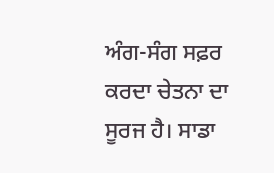ਅੰਗ-ਸੰਗ ਸਫ਼ਰ ਕਰਦਾ ਚੇਤਨਾ ਦਾ ਸੂਰਜ ਹੈ। ਸਾਡਾ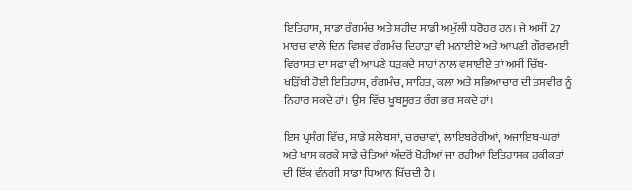ਇਤਿਹਾਸ, ਸਾਡਾ ਰੰਗਮੰਚ ਅਤੇ ਸ਼ਹੀਦ ਸਾਡੀ ਅਮੁੱਲੀ ਧਰੋਹਰ ਹਨ। ਜੇ ਅਸੀਂ 27 ਮਾਰਚ ਵਾਲੇ ਦਿਨ ਵਿਸ਼ਵ ਰੰਗਮੰਚ ਦਿਹਾੜਾ ਵੀ ਮਨਾਈਏ ਅਤੇ ਆਪਣੀ ਗੌਰਵਮਈ ਵਿਰਾਸਤ ਦਾ ਸਫਾ ਵੀ ਆਪਣੇ ਧੜਕਦੇ ਸਾਹਾਂ ਨਾਲ ਵਸਾਈਏ ਤਾਂ ਅਸੀਂ ਚਿੱਬ-ਖੜਿੱਬੀ ਹੋਈ ਇਤਿਹਾਸ, ਰੰਗਮੰਚ, ਸਾਹਿਤ, ਕਲਾ ਅਤੇ ਸਭਿਆਚਾਰ ਦੀ ਤਸਵੀਰ ਨੂੰ ਨਿਹਾਰ ਸਕਦੇ ਹਾਂ। ਉਸ ਵਿੱਚ ਖੂਬਸੂਰਤ ਰੰਗ ਭਰ ਸਕਦੇ ਹਾਂ।

ਇਸ ਪ੍ਰਸੰਗ ਵਿੱਚ, ਸਾਡੇ ਸਲੇਬਸਾਂ, ਚਰਚਾਵਾਂ, ਲਾਇਬਰੇਰੀਆਂ, ਅਜਾਇਬ-ਘਰਾਂ ਅਤੇ ਖਾਸ ਕਰਕੇ ਸਾਡੇ ਚੇਤਿਆਂ ਅੰਦਰੋਂ ਖੋਹੀਆਂ ਜਾ ਰਹੀਆਂ ਇਤਿਹਾਸਕ ਹਕੀਕਤਾਂ ਦੀ ਇੱਕ ਵੰਨਗੀ ਸਾਡਾ ਧਿਆਨ ਖਿੱਚਦੀ ਹੈ।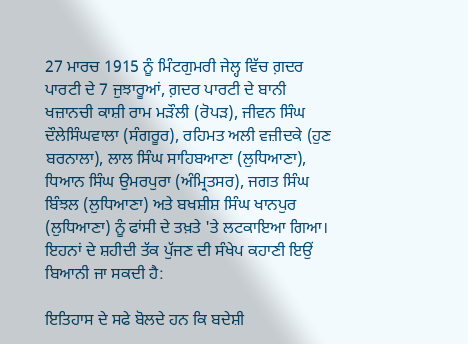27 ਮਾਰਚ 1915 ਨੂੰ ਮਿੰਟਗੁਮਰੀ ਜੇਲ੍ਹ ਵਿੱਚ ਗ਼ਦਰ ਪਾਰਟੀ ਦੇ 7 ਜੁਝਾਰੂਆਂ, ਗ਼ਦਰ ਪਾਰਟੀ ਦੇ ਬਾਨੀ ਖਜ਼ਾਨਚੀ ਕਾਸ਼ੀ ਰਾਮ ਮੜੌਲੀ (ਰੋਪੜ), ਜੀਵਨ ਸਿੰਘ ਦੌਲੇਸਿੰਘਵਾਲਾ (ਸੰਗਰੂਰ), ਰਹਿਮਤ ਅਲੀ ਵਜ਼ੀਦਕੇ (ਹੁਣ ਬਰਨਾਲਾ), ਲਾਲ ਸਿੰਘ ਸਾਹਿਬਆਣਾ (ਲੁਧਿਆਣਾ), ਧਿਆਨ ਸਿੰਘ ਉਮਰਪੁਰਾ (ਅੰਮ੍ਰਿਤਸਰ), ਜਗਤ ਸਿੰਘ ਬਿੰਝਲ (ਲੁਧਿਆਣਾ) ਅਤੇ ਬਖਸ਼ੀਸ਼ ਸਿੰਘ ਖਾਨਪੁਰ (ਲੁਧਿਆਣਾ) ਨੂੰ ਫਾਂਸੀ ਦੇ ਤਖ਼ਤੇ 'ਤੇ ਲਟਕਾਇਆ ਗਿਆ। ਇਹਨਾਂ ਦੇ ਸ਼ਹੀਦੀ ਤੱਕ ਪੁੱਜਣ ਦੀ ਸੰਖੇਪ ਕਹਾਣੀ ਇਉਂ ਬਿਆਨੀ ਜਾ ਸਕਦੀ ਹੈ:

ਇਤਿਹਾਸ ਦੇ ਸਫੇ ਬੋਲਦੇ ਹਨ ਕਿ ਬਦੇਸ਼ੀ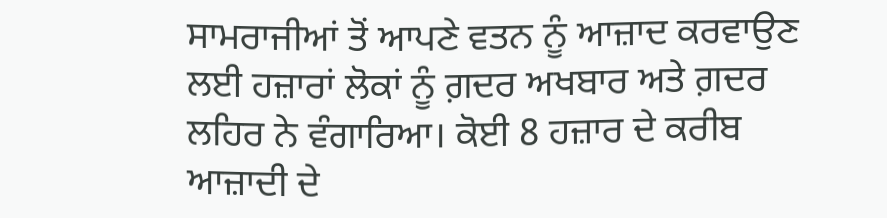ਸਾਮਰਾਜੀਆਂ ਤੋਂ ਆਪਣੇ ਵਤਨ ਨੂੰ ਆਜ਼ਾਦ ਕਰਵਾਉਣ ਲਈ ਹਜ਼ਾਰਾਂ ਲੋਕਾਂ ਨੂੰ ਗ਼ਦਰ ਅਖਬਾਰ ਅਤੇ ਗ਼ਦਰ ਲਹਿਰ ਨੇ ਵੰਗਾਰਿਆ। ਕੋਈ 8 ਹਜ਼ਾਰ ਦੇ ਕਰੀਬ ਆਜ਼ਾਦੀ ਦੇ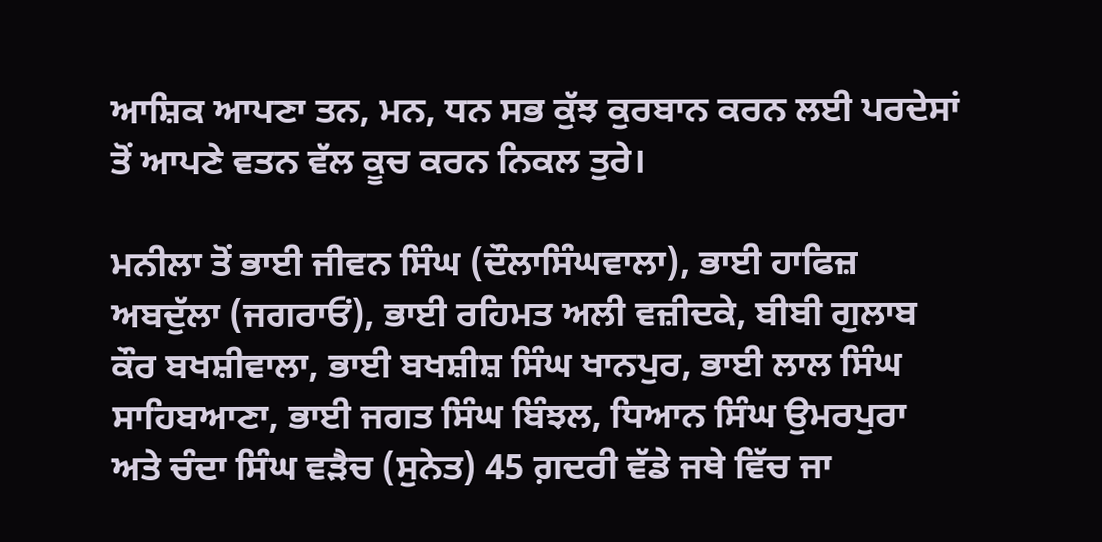ਆਸ਼ਿਕ ਆਪਣਾ ਤਨ, ਮਨ, ਧਨ ਸਭ ਕੁੱਝ ਕੁਰਬਾਨ ਕਰਨ ਲਈ ਪਰਦੇਸਾਂ ਤੋਂ ਆਪਣੇ ਵਤਨ ਵੱਲ ਕੂਚ ਕਰਨ ਨਿਕਲ ਤੁਰੇ।

ਮਨੀਲਾ ਤੋਂ ਭਾਈ ਜੀਵਨ ਸਿੰਘ (ਦੌਲਾਸਿੰਘਵਾਲਾ), ਭਾਈ ਹਾਫਿਜ਼ ਅਬਦੁੱਲਾ (ਜਗਰਾਓਂ), ਭਾਈ ਰਹਿਮਤ ਅਲੀ ਵਜ਼ੀਦਕੇ, ਬੀਬੀ ਗੁਲਾਬ ਕੌਰ ਬਖਸ਼ੀਵਾਲਾ, ਭਾਈ ਬਖਸ਼ੀਸ਼ ਸਿੰਘ ਖਾਨਪੁਰ, ਭਾਈ ਲਾਲ ਸਿੰਘ ਸਾਹਿਬਆਣਾ, ਭਾਈ ਜਗਤ ਸਿੰਘ ਬਿੰਝਲ, ਧਿਆਨ ਸਿੰਘ ਉਮਰਪੁਰਾ ਅਤੇ ਚੰਦਾ ਸਿੰਘ ਵੜੈਚ (ਸੁਨੇਤ) 45 ਗ਼ਦਰੀ ਵੱਡੇ ਜਥੇ ਵਿੱਚ ਜਾ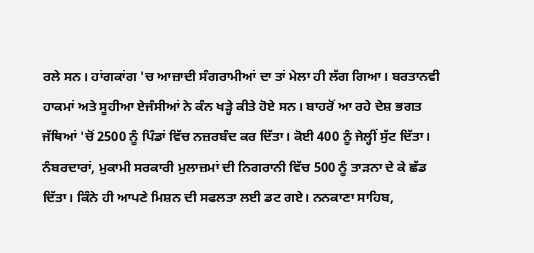ਰਲੇ ਸਨ। ਹਾਂਗਕਾਂਗ 'ਚ ਆਜ਼ਾਦੀ ਸੰਗਰਾਮੀਆਂ ਦਾ ਤਾਂ ਮੇਲਾ ਹੀ ਲੱਗ ਗਿਆ। ਬਰਤਾਨਵੀ ਹਾਕਮਾਂ ਅਤੇ ਸੂਹੀਆ ਏਜੰਸੀਆਂ ਨੇ ਕੰਨ ਖੜ੍ਹੇ ਕੀਤੇ ਹੋਏ ਸਨ। ਬਾਹਰੋਂ ਆ ਰਹੇ ਦੇਸ਼ ਭਗਤ ਜੱਥਿਆਂ 'ਚੋਂ 2500 ਨੂੰ ਪਿੰਡਾਂ ਵਿੱਚ ਨਜ਼ਰਬੰਦ ਕਰ ਦਿੱਤਾ। ਕੋਈ 400 ਨੂੰ ਜੇਲ੍ਹੀਂ ਸੁੱਟ ਦਿੱਤਾ। ਨੰਬਰਦਾਰਾਂ, ਮੁਕਾਮੀ ਸਰਕਾਰੀ ਮੁਲਾਜ਼ਮਾਂ ਦੀ ਨਿਗਰਾਨੀ ਵਿੱਚ 500 ਨੂੰ ਤਾੜਨਾ ਦੇ ਕੇ ਛੱਡ ਦਿੱਤਾ। ਕਿੰਨੇ ਹੀ ਆਪਣੇ ਮਿਸ਼ਨ ਦੀ ਸਫਲਤਾ ਲਈ ਡਟ ਗਏ। ਨਨਕਾਣਾ ਸਾਹਿਬ,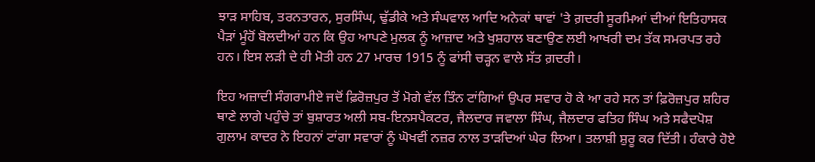ਝਾੜ ਸਾਹਿਬ, ਤਰਨਤਾਰਨ, ਸੁਰਸਿੰਘ, ਢੁੱਡੀਕੇ ਅਤੇ ਸੰਘਵਾਲ ਆਦਿ ਅਨੇਕਾਂ ਥਾਵਾਂ 'ਤੇ ਗ਼ਦਰੀ ਸੂਰਮਿਆਂ ਦੀਆਂ ਇਤਿਹਾਸਕ ਪੈੜਾਂ ਮੂੰਹੋਂ ਬੋਲਦੀਆਂ ਹਨ ਕਿ ਉਹ ਆਪਣੇ ਮੁਲਕ ਨੂੰ ਆਜ਼ਾਦ ਅਤੇ ਖੁਸ਼ਹਾਲ ਬਣਾਉਣ ਲਈ ਆਖਰੀ ਦਮ ਤੱਕ ਸਮਰਪਤ ਰਹੇ ਹਨ। ਇਸ ਲੜੀ ਦੇ ਹੀ ਮੋਤੀ ਹਨ 27 ਮਾਰਚ 1915 ਨੂੰ ਫਾਂਸੀ ਚੜ੍ਹਨ ਵਾਲੇ ਸੱਤ ਗ਼ਦਰੀ।

ਇਹ ਅਜ਼ਾਦੀ ਸੰਗਰਾਮੀਏ ਜਦੋਂ ਫ਼ਿਰੋਜ਼ਪੁਰ ਤੋਂ ਮੋਗੇ ਵੱਲ ਤਿੰਨ ਟਾਂਗਿਆਂ ਉਪਰ ਸਵਾਰ ਹੋ ਕੇ ਆ ਰਹੇ ਸਨ ਤਾਂ ਫ਼ਿਰੋਜ਼ਪੁਰ ਸ਼ਹਿਰ ਥਾਣੇ ਲਾਗੇ ਪਹੁੰਚੇ ਤਾਂ ਬੁਸ਼ਾਰਤ ਅਲੀ ਸਬ-ਇਨਸਪੈਕਟਰ, ਜੈਲਦਾਰ ਜਵਾਲਾ ਸਿੰਘ, ਜੈਲਦਾਰ ਫਤਿਹ ਸਿੰਘ ਅਤੇ ਸਫੈਦਪੋਸ਼ ਗੁਲਾਮ ਕਾਦਰ ਨੇ ਇਹਨਾਂ ਟਾਂਗਾ ਸਵਾਰਾਂ ਨੂੰ ਘੋਖਵੀਂ ਨਜ਼ਰ ਨਾਲ ਤਾੜਦਿਆਂ ਘੇਰ ਲਿਆ। ਤਲਾਸ਼ੀ ਸ਼ੁਰੂ ਕਰ ਦਿੱਤੀ। ਹੰਕਾਰੇ ਹੋਏ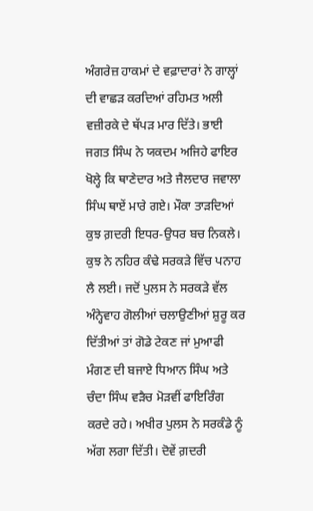ਅੰਗਰੇਜ਼ ਹਾਕਮਾਂ ਦੇ ਵਫ਼ਾਦਾਰਾਂ ਨੇ ਗਾਲ੍ਹਾਂ ਦੀ ਵਾਛੜ ਕਰਦਿਆਂ ਰਹਿਮਤ ਅਲੀ ਵਜ਼ੀਰਕੇ ਦੇ ਥੱਪੜ ਮਾਰ ਦਿੱਤੇ। ਭਾਈ ਜਗਤ ਸਿੰਘ ਨੇ ਯਕਦਮ ਅਜਿਹੇ ਫਾਇਰ ਖੋਲ੍ਹੇ ਕਿ ਥਾਣੇਦਾਰ ਅਤੇ ਜੈਲਦਾਰ ਜਵਾਲਾ ਸਿੰਘ ਥਾਏਂ ਮਾਰੇ ਗਏ। ਮੌਕਾ ਤਾੜਦਿਆਂ ਕੁਝ ਗ਼ਦਰੀ ਇਧਰ-ਉਧਰ ਬਚ ਨਿਕਲੇ। ਕੁਝ ਨੇ ਨਹਿਰ ਕੰਢੇ ਸਰਕੜੇ ਵਿੱਚ ਪਨਾਹ ਲੈ ਲਈ। ਜਦੋਂ ਪੁਲਸ ਨੇ ਸਰਕੜੇ ਵੱਲ ਅੰਨ੍ਹੇਵਾਹ ਗੋਲੀਆਂ ਚਲਾਉਣੀਆਂ ਸ਼ੁਰੂ ਕਰ ਦਿੱਤੀਆਂ ਤਾਂ ਗੋਡੇ ਟੇਕਣ ਜਾਂ ਮੁਆਫੀ ਮੰਗਣ ਦੀ ਬਜਾਏ ਧਿਆਨ ਸਿੰਘ ਅਤੇ ਚੰਦਾ ਸਿੰਘ ਵੜੈਚ ਮੋੜਵੀਂ ਫਾਇਰਿੰਗ ਕਰਦੇ ਰਹੇ। ਅਖੀਰ ਪੁਲਸ ਨੇ ਸਰਕੰਡੇ ਨੂੰ ਅੱਗ ਲਗਾ ਦਿੱਤੀ। ਦੋਵੇਂ ਗ਼ਦਰੀ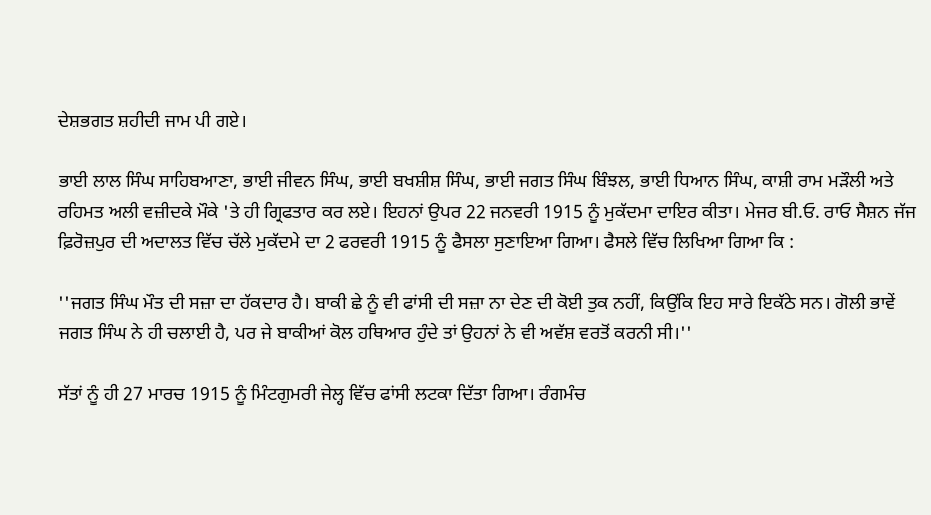ਦੇਸ਼ਭਗਤ ਸ਼ਹੀਦੀ ਜਾਮ ਪੀ ਗਏ।

ਭਾਈ ਲਾਲ ਸਿੰਘ ਸਾਹਿਬਆਣਾ, ਭਾਈ ਜੀਵਨ ਸਿੰਘ, ਭਾਈ ਬਖਸ਼ੀਸ਼ ਸਿੰਘ, ਭਾਈ ਜਗਤ ਸਿੰਘ ਬਿੰਝਲ, ਭਾਈ ਧਿਆਨ ਸਿੰਘ, ਕਾਸ਼ੀ ਰਾਮ ਮੜੌਲੀ ਅਤੇ ਰਹਿਮਤ ਅਲੀ ਵਜ਼ੀਦਕੇ ਮੌਕੇ 'ਤੇ ਹੀ ਗ੍ਰਿਫਤਾਰ ਕਰ ਲਏ। ਇਹਨਾਂ ਉਪਰ 22 ਜਨਵਰੀ 1915 ਨੂੰ ਮੁਕੱਦਮਾ ਦਾਇਰ ਕੀਤਾ। ਮੇਜਰ ਬੀ.ਓ. ਰਾਓ ਸੈਸ਼ਨ ਜੱਜ ਫ਼ਿਰੋਜ਼ਪੁਰ ਦੀ ਅਦਾਲਤ ਵਿੱਚ ਚੱਲੇ ਮੁਕੱਦਮੇ ਦਾ 2 ਫਰਵਰੀ 1915 ਨੂੰ ਫੈਸਲਾ ਸੁਣਾਇਆ ਗਿਆ। ਫੈਸਲੇ ਵਿੱਚ ਲਿਖਿਆ ਗਿਆ ਕਿ :

''ਜਗਤ ਸਿੰਘ ਮੌਤ ਦੀ ਸਜ਼ਾ ਦਾ ਹੱਕਦਾਰ ਹੈ। ਬਾਕੀ ਛੇ ਨੂੰ ਵੀ ਫਾਂਸੀ ਦੀ ਸਜ਼ਾ ਨਾ ਦੇਣ ਦੀ ਕੋਈ ਤੁਕ ਨਹੀਂ, ਕਿਉਂਕਿ ਇਹ ਸਾਰੇ ਇਕੱਠੇ ਸਨ। ਗੋਲੀ ਭਾਵੇਂ ਜਗਤ ਸਿੰਘ ਨੇ ਹੀ ਚਲਾਈ ਹੈ, ਪਰ ਜੇ ਬਾਕੀਆਂ ਕੋਲ ਹਥਿਆਰ ਹੁੰਦੇ ਤਾਂ ਉਹਨਾਂ ਨੇ ਵੀ ਅਵੱਸ਼ ਵਰਤੋਂ ਕਰਨੀ ਸੀ।''

ਸੱਤਾਂ ਨੂੰ ਹੀ 27 ਮਾਰਚ 1915 ਨੂੰ ਮਿੰਟਗੁਮਰੀ ਜੇਲ੍ਹ ਵਿੱਚ ਫਾਂਸੀ ਲਟਕਾ ਦਿੱਤਾ ਗਿਆ। ਰੰਗਮੰਚ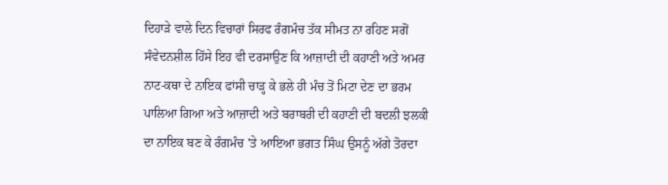ਦਿਹਾੜੇ ਵਾਲੇ ਦਿਨ ਵਿਚਾਰਾਂ ਸਿਰਫ ਰੰਗਮੰਚ ਤੱਕ ਸੀਮਤ ਨਾ ਰਹਿਣ ਸਗੋਂ ਸੰਵੇਦਨਸ਼ੀਲ ਹਿੱਸੇ ਇਹ ਵੀ ਦਰਸਾਉਣ ਕਿ ਆਜ਼ਾਦੀ ਦੀ ਕਹਾਣੀ ਅਤੇ ਅਮਰ ਨਾਟ-ਕਥਾ ਦੇ ਨਾਇਕ ਫਾਂਸੀ ਚਾੜ੍ਹ ਕੇ ਭਲੇ ਹੀ ਮੰਚ ਤੋਂ ਮਿਟਾ ਦੇਣ ਦਾ ਭਰਮ ਪਾਲਿਆ ਗਿਆ ਅਤੇ ਆਜ਼ਾਦੀ ਅਤੇ ਬਰਾਬਰੀ ਦੀ ਕਹਾਣੀ ਦੀ ਬਦਲੀ ਝਲਕੀ ਦਾ ਨਾਇਕ ਬਣ ਕੇ ਰੰਗਮੰਚ 'ਤੇ ਆਇਆ ਭਗਤ ਸਿੰਘ ਉਸਨੂੰ ਅੱਗੇ ਤੋਰਦਾ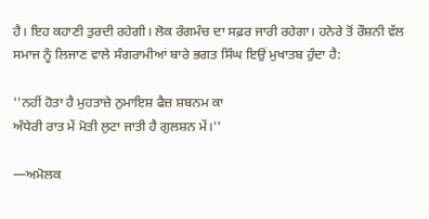ਹੈ। ਇਹ ਕਹਾਣੀ ਤੁਰਦੀ ਰਹੇਗੀ। ਲੋਕ ਰੰਗਮੰਚ ਦਾ ਸਫ਼ਰ ਜਾਰੀ ਰਹੇਗਾ। ਹਨੇਰੇ ਤੋਂ ਰੌਸ਼ਨੀ ਵੱਲ ਸਮਾਜ ਨੂੰ ਲਿਜਾਣ ਵਾਲੇ ਸੰਗਰਾਮੀਆਂ ਬਾਰੇ ਭਗਤ ਸਿੰਘ ਇਉਂ ਮੁਖਾਤਬ ਹੁੰਦਾ ਹੈ:

''ਨਹੀਂ ਹੋਤਾ ਹੈ ਮੁਹਤਾਜ਼ੇ ਨੁਮਾਇਸ਼ ਫੈਜ਼ ਸ਼ਬਨਮ ਕਾ
ਅੰਧੇਰੀ ਰਾਤ ਮੇਂ ਮੋਤੀ ਲੁਟਾ ਜਾਤੀ ਹੈ ਗੁਲਸ਼ਨ ਮੇਂ।''

—ਅਮੋਲਕ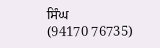ਸਿੰਘ
(94170 76735)